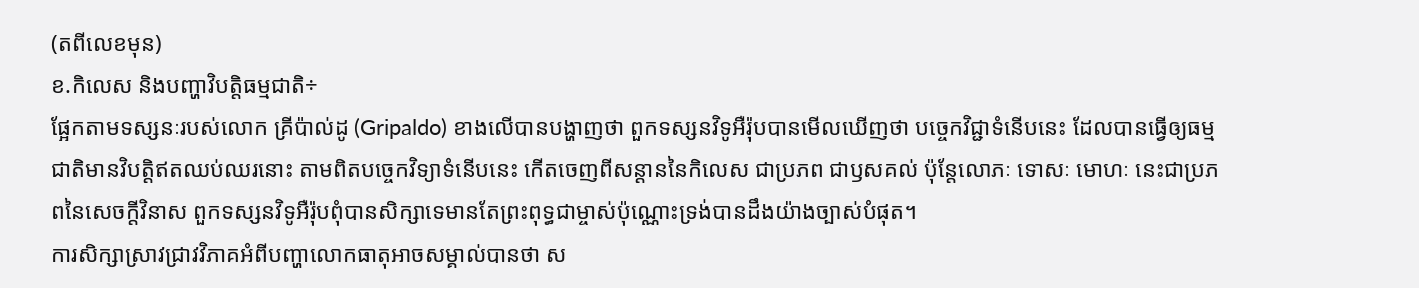(តពីលេខមុន)
ខ.កិលេស និងបញ្ហាវិបត្តិធម្មជាតិ÷
ផ្អែកតាមទស្សនៈរបស់លោក គ្រីប៉ាល់ដូ (Gripaldo) ខាងលើបានបង្ហាញថា ពួកទស្សនវិទូអឺរ៉ុបបានមើលឃើញថា បច្ចេកវិជ្ជាទំនើបនេះ ដែលបានធ្វើឲ្យធម្មជាតិមានវិបត្តិឥតឈប់ឈរនោះ តាមពិតបច្ចេកវិទ្យាទំនើបនេះ កើតចេញពីសន្ដាននៃកិលេស ជាប្រភព ជាឫសគល់ ប៉ុន្តែលោភៈ ទោសៈ មោហៈ នេះជាប្រភពនៃសេចក្តីវិនាស ពួកទស្សនវិទូអឺរ៉ុបពុំបានសិក្សាទេមានតែព្រះពុទ្ធជាម្ចាស់ប៉ុណ្ណោះទ្រង់បានដឹងយ៉ាងច្បាស់បំផុត។
ការសិក្សាស្រាវជ្រាវវិភាគអំពីបញ្ហាលោកធាតុអាចសម្គាល់បានថា ស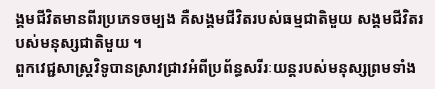ង្គមជីវិតមានពីរប្រភេទចម្បង គឺសង្គមជីវិតរបស់ធម្មជាតិមួយ សង្គមជីវិតរបស់មនុស្សជាតិមួយ ។
ពួកវេជ្ជសាស្ត្រវិទូបានស្រាវជ្រាវអំពីប្រព័ន្ធសរីរៈយន្តរបស់មនុស្សព្រមទាំង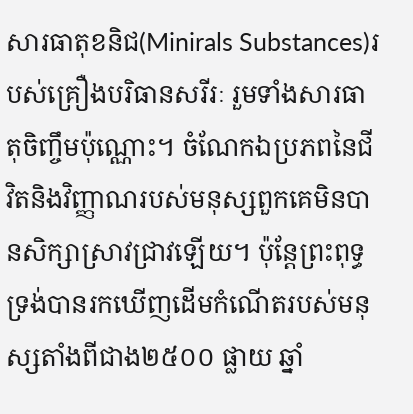សារធាតុខនិជ(Minirals Substances)របស់គ្រឿងបរិធានសរីរៈ រួមទាំងសារធាតុចិញ្ចឹមប៉ុណ្ណោះ។ ចំណែកឯប្រភពនៃជីវិតនិងវិញ្ញាណរបស់មនុស្សពួកគេមិនបានសិក្សាស្រាវជ្រាវឡើយ។ ប៉ុន្តែព្រះពុទ្ធទ្រង់បានរកឃើញដើមកំណើតរបស់មនុស្សតាំងពីជាង២៥០០ ផ្លាយ ឆ្នាំ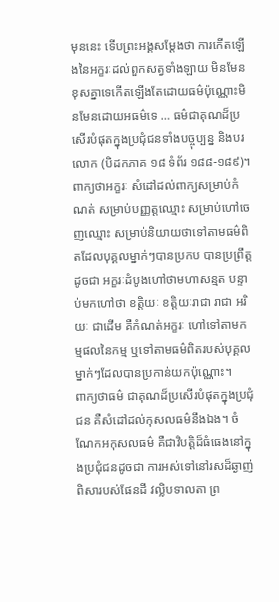មុននេះ ទើបព្រះអង្គសម្តែងថា ការកើតឡើងនៃអក្ខរៈដល់ពួកសត្វទាំងឡាយ មិនមែនខុសគ្នាទេកើតឡើងតែដោយធម៌ប៉ុណ្ណោះមិនមែនដោយអធម៌ទេ … ធម៌ជាគុណដ៏ប្រសើរបំផុតក្នុងប្រជុំជនទាំងបច្ចុប្បន្ន និងបរលោក (បិដកភាគ ១៨ ទំព័រ ១៨៨-១៨៩)។
ពាក្យថាអក្ខរៈ សំដៅដល់ពាក្យសម្រាប់កំណត់ សម្រាប់បញ្ញត្តឈ្មោះ សម្រាប់ហៅចេញឈ្មោះ សម្រាប់និយាយថាទៅតាមធម៌ពិតដែលបុគ្គលម្នាក់ៗបានប្រកប បានប្រព្រឹត្តដូចជា អក្ខរៈដំបូងហៅថាមហាសន្មត បន្ទាប់មកហៅថា ខត្តិយៈ ខត្តិយៈរាជា រាជា អរិយៈ ជាដើម គឺកំណត់អក្ខរៈ ហៅទៅតាមកម្មផលនៃកម្ម ឬទៅតាមធម៌ពិតរបស់បុគ្គលម្នាក់ៗដែលបានប្រកាន់យកប៉ុណ្ណោះ។
ពាក្យថាធម៌ ជាគុណដ៏ប្រសើរបំផុតក្នុងប្រជុំជន គឺសំដៅដល់កុសលធម៌នឹងឯង។ ចំណែកអកុសលធម៌ គឺជាវិបត្តិដ៏ធំធេងនៅក្នុងប្រជុំជនដូចជា ការអស់ទៅនៅរសដ៏ឆ្ងាញ់ពិសារបស់ផែនដី វល្លិបទាលតា ព្រ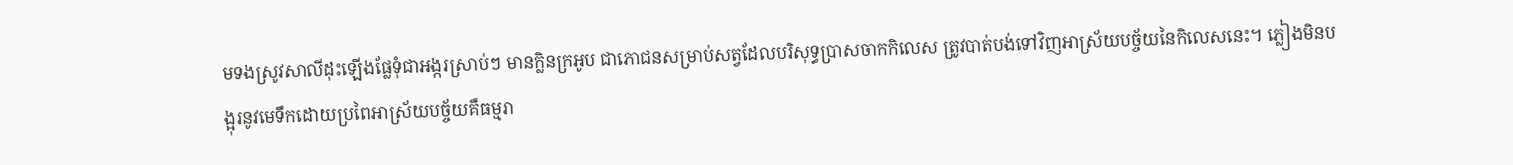មទងស្រូវសាលីដុះឡើងផ្លែទុំជាអង្ករស្រាប់ៗ មានក្លិនក្រអូប ជាភោជនសម្រាប់សត្វដែលបរិសុទ្ធប្រាសចាកកិលេស ត្រូវបាត់បង់ទៅវិញអាស្រ័យបច្ច័យនៃកិលេសនេះ។ ភ្លៀងមិនបង្អុរនូវមេទឹកដោយប្រពៃអាស្រ័យបច្ច័យគឺធម្មរា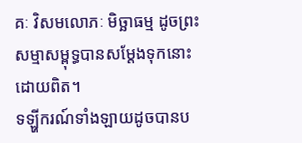គៈ វិសមលោភៈ មិច្ឆាធម្ម ដូចព្រះសម្មាសម្ពុទ្ធបានសម្ដែងទុកនោះដោយពិត។
ទឡ្ហីករណ៍ទាំងឡាយដូចបានប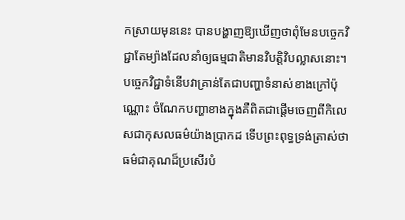កស្រាយមុននេះ បានបង្ហាញឱ្យឃើញថាពុំមែនបច្ចេកវិជ្ជាតែម្យ៉ាងដែលនាំឲ្យធម្មជាតិមានវិបត្តិវិបល្លាសនោះ។ បច្ចេកវិជ្ជាទំនើបវាគ្រាន់តែជាបញ្ហាទំនាស់ខាងក្រៅប៉ុណ្ណោះ ចំណែកបញ្ហាខាងក្នុងគឺពិតជាផ្ដើមចេញពីកិលេសជាកុសលធម៌យ៉ាងប្រាកដ ទើបព្រះពុទ្ធទ្រង់ត្រាស់ថា ធម៌ជាគុណដ៏ប្រសើរបំ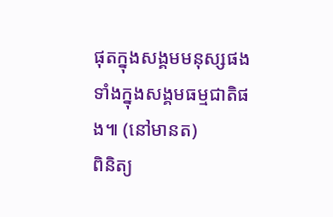ផុតក្នុងសង្គមមនុស្សផង ទាំងក្នុងសង្គមធម្មជាតិផង៕ (នៅមានត)
ពិនិត្យ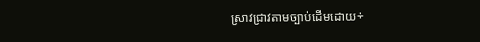ស្រាវជ្រាវតាមច្បាប់ដើមដោយ÷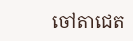ចៅតាជេត